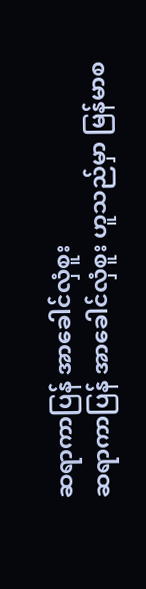ဆရာကာပြန် အာခေါင်လှံစူး
ဆရာကာပြန် အာခေါင်လှံစူး ဟူသည်မှာ မြန်မာစ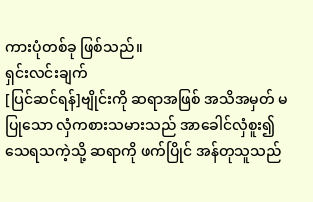ကားပုံတစ်ခု ဖြစ်သည်။
ရှင်းလင်းချက်
[ပြင်ဆင်ရန်]ဗျိုင်းကို ဆရာအဖြစ် အသိအမှတ် မပြုသော လှံကစားသမားသည် အာခေါင်လှံစူး၍ သေရသကဲ့သို့ ဆရာကို ဖက်ပြိုင် အန်တုသူသည်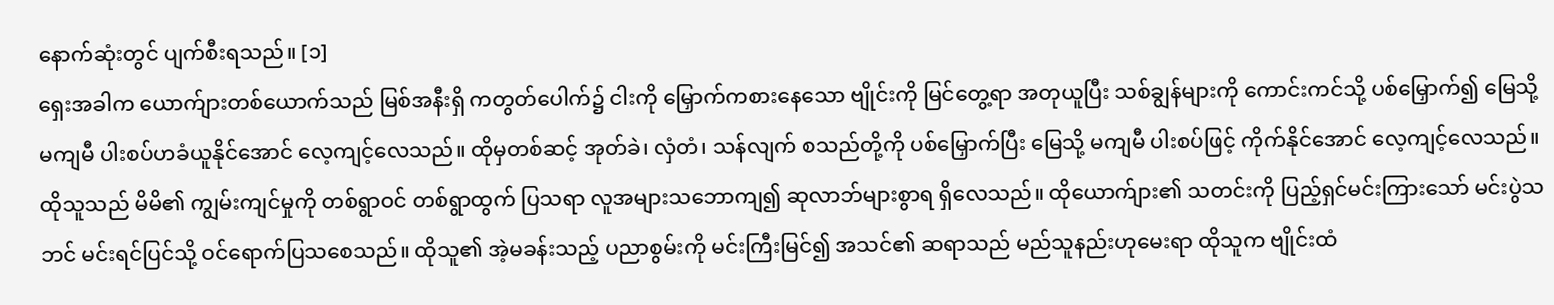နောက်ဆုံးတွင် ပျက်စီးရသည်။ [၁]
ရှေးအခါက ယောက်ျားတစ်ယောက်သည် မြစ်အနီးရှိ ကတွတ်ပေါက်၌ ငါးကို မြှောက်ကစားနေသော ဗျိုင်းကို မြင်တွေ့ရာ အတုယူပြီး သစ်ချွန်များကို ကောင်းကင်သို့ ပစ်မြှောက်၍ မြေသို့ မကျမီ ပါးစပ်ဟခံယူနိုင်အောင် လေ့ကျင့်လေသည်။ ထိုမှတစ်ဆင့် အုတ်ခဲ၊ လှံတံ၊ သန်လျက် စသည်တို့ကို ပစ်မြှောက်ပြီး မြေသို့ မကျမီ ပါးစပ်ဖြင့် ကိုက်နိုင်အောင် လေ့ကျင့်လေသည်။ ထိုသူသည် မိမိ၏ ကျွမ်းကျင်မှုကို တစ်ရွာဝင် တစ်ရွာထွက် ပြသရာ လူအများသဘောကျ၍ ဆုလာဘ်များစွာရ ရှိလေသည်။ ထိုယောက်ျား၏ သတင်းကို ပြည့်ရှင်မင်းကြားသော် မင်းပွဲသဘင် မင်းရင်ပြင်သို့ ဝင်ရောက်ပြသစေသည်။ ထိုသူ၏ အဲ့မခန်းသည့် ပညာစွမ်းကို မင်းကြီးမြင်၍ အသင်၏ ဆရာသည် မည်သူနည်းဟုမေးရာ ထိုသူက ဗျိုင်းထံ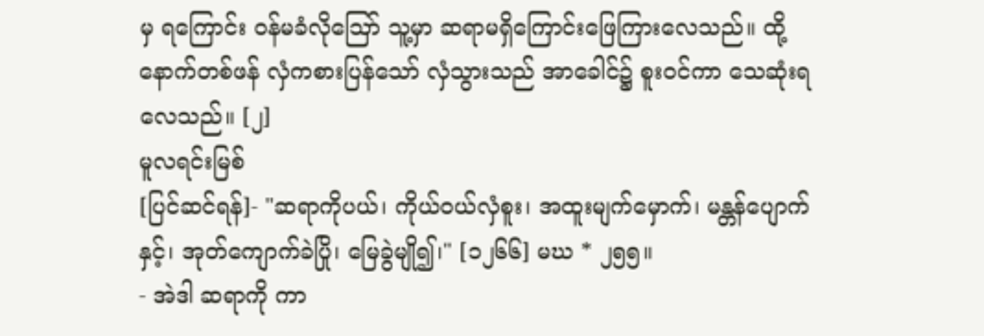မှ ရကြောင်း ဝန်မခံလိုဪ သူ့မှာ ဆရာမရှိကြောင်းဖြေကြားလေသည်။ ထို့နောက်တစ်ဖန် လှံကစားပြန်သော် လှံသွားသည် အာခေါင်၌ စူးဝင်ကာ သေဆုံးရလေသည်။ [၂]
မူလရင်းမြစ်
[ပြင်ဆင်ရန်]- "ဆရာကိုပယ်၊ ကိုယ်ဝယ်လှံစူး၊ အထူးမျက်မှောက်၊ မန္တန်ပျောက်နှင့်၊ အုတ်ကျောက်ခဲပြို၊ မြေခွဲမျို၍၊" [၁၂၆၆] မဃ * ၂၅၅။
- အဲဒါ ဆရာကို ကာ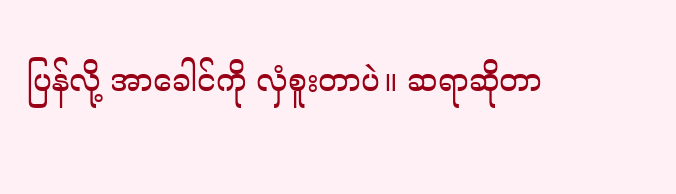ပြန်လို့ အာခေါင်ကို လှံစူးတာပဲ။ ဆရာဆိုတာ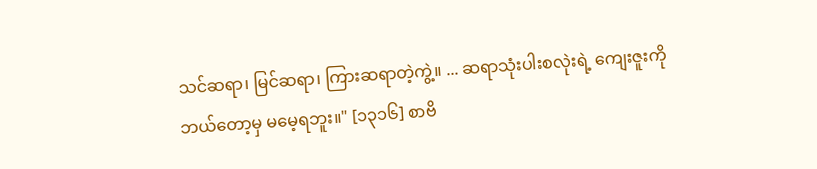သင်ဆရာ၊ မြင်ဆရာ၊ ကြားဆရာတဲ့ကွဲ့။ ... ဆရာသုံးပါးစလုဲးရဲ့ ကျေးဇူးကို ဘယ်တော့မှ မမေ့ရဘူး။" [၁၃၁၆] စာဗိ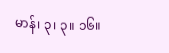မာန်၊ ၃၊ ၃။ ၁၆။